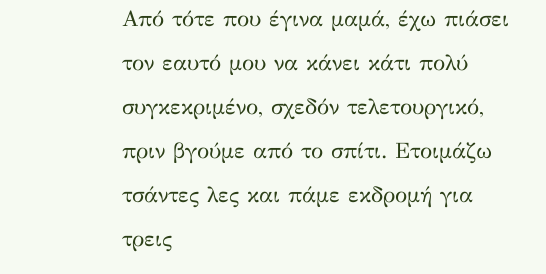Από τότε που έγινα μαμά, έχω πιάσει τον εαυτό μου να κάνει κάτι πολύ συγκεκριμένο, σχεδόν τελετουργικό, πριν βγούμε από το σπίτι. Ετοιμάζω τσάντες λες και πάμε εκδρομή για τρεις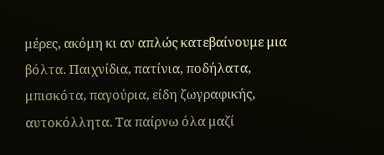μέρες, ακόμη κι αν απλώς κατεβαίνουμε μια βόλτα. Παιχνίδια, πατίνια, ποδήλατα, μπισκότα, παγούρια, είδη ζωγραφικής, αυτοκόλλητα. Τα παίρνω όλα μαζί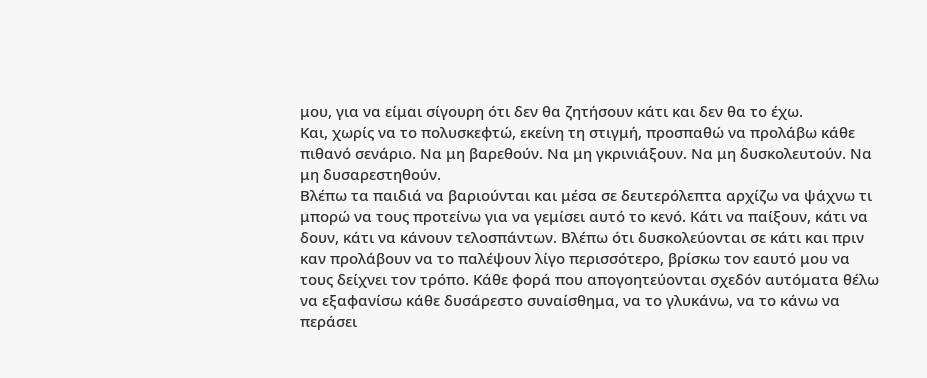μου, για να είμαι σίγουρη ότι δεν θα ζητήσουν κάτι και δεν θα το έχω.
Και, χωρίς να το πολυσκεφτώ, εκείνη τη στιγμή, προσπαθώ να προλάβω κάθε πιθανό σενάριο. Να μη βαρεθούν. Να μη γκρινιάξουν. Να μη δυσκολευτούν. Να μη δυσαρεστηθούν.
Βλέπω τα παιδιά να βαριούνται και μέσα σε δευτερόλεπτα αρχίζω να ψάχνω τι μπορώ να τους προτείνω για να γεμίσει αυτό το κενό. Κάτι να παίξουν, κάτι να δουν, κάτι να κάνουν τελοσπάντων. Βλέπω ότι δυσκολεύονται σε κάτι και πριν καν προλάβουν να το παλέψουν λίγο περισσότερο, βρίσκω τον εαυτό μου να τους δείχνει τον τρόπο. Κάθε φορά που απογοητεύονται σχεδόν αυτόματα θέλω να εξαφανίσω κάθε δυσάρεστο συναίσθημα, να το γλυκάνω, να το κάνω να περάσει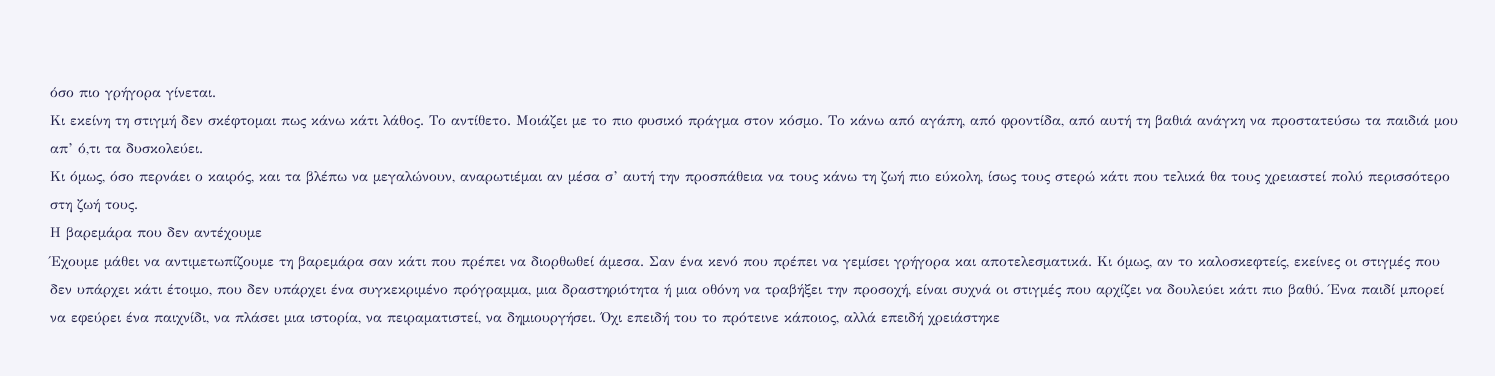όσο πιο γρήγορα γίνεται.
Κι εκείνη τη στιγμή δεν σκέφτομαι πως κάνω κάτι λάθος. Το αντίθετο. Μοιάζει με το πιο φυσικό πράγμα στον κόσμο. Το κάνω από αγάπη, από φροντίδα, από αυτή τη βαθιά ανάγκη να προστατεύσω τα παιδιά μου απ’ ό,τι τα δυσκολεύει.
Κι όμως, όσο περνάει ο καιρός, και τα βλέπω να μεγαλώνουν, αναρωτιέμαι αν μέσα σ’ αυτή την προσπάθεια να τους κάνω τη ζωή πιο εύκολη, ίσως τους στερώ κάτι που τελικά θα τους χρειαστεί πολύ περισσότερο στη ζωή τους.
Η βαρεμάρα που δεν αντέχουμε
Έχουμε μάθει να αντιμετωπίζουμε τη βαρεμάρα σαν κάτι που πρέπει να διορθωθεί άμεσα. Σαν ένα κενό που πρέπει να γεμίσει γρήγορα και αποτελεσματικά. Κι όμως, αν το καλοσκεφτείς, εκείνες οι στιγμές που δεν υπάρχει κάτι έτοιμο, που δεν υπάρχει ένα συγκεκριμένο πρόγραμμα, μια δραστηριότητα ή μια οθόνη να τραβήξει την προσοχή, είναι συχνά οι στιγμές που αρχίζει να δουλεύει κάτι πιο βαθύ. Ένα παιδί μπορεί να εφεύρει ένα παιχνίδι, να πλάσει μια ιστορία, να πειραματιστεί, να δημιουργήσει. Όχι επειδή του το πρότεινε κάποιος, αλλά επειδή χρειάστηκε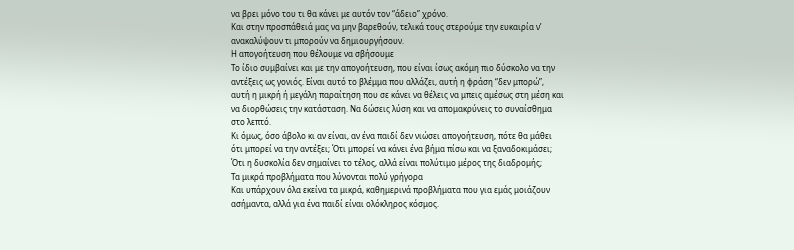να βρει μόνο του τι θα κάνει με αυτόν τον “άδειο” χρόνο.
Και στην προσπάθειά μας να μην βαρεθούν, τελικά τους στερούμε την ευκαιρία ν’ ανακαλύψουν τι μπορούν να δημιουργήσουν.
Η απογοήτευση που θέλουμε να σβήσουμε
Το ίδιο συμβαίνει και με την απογοήτευση, που είναι ίσως ακόμη πιο δύσκολο να την αντέξεις ως γονιός. Είναι αυτό το βλέμμα που αλλάζει, αυτή η φράση “δεν μπορώ”, αυτή η μικρή ή μεγάλη παραίτηση που σε κάνει να θέλεις να μπεις αμέσως στη μέση και να διορθώσεις την κατάσταση. Να δώσεις λύση και να απομακρύνεις το συναίσθημα στο λεπτό.
Κι όμως, όσο άβολο κι αν είναι, αν ένα παιδί δεν νιώσει απογοήτευση, πότε θα μάθει ότι μπορεί να την αντέξει; Ότι μπορεί να κάνει ένα βήμα πίσω και να ξαναδοκιμάσει; Ότι η δυσκολία δεν σημαίνει το τέλος, αλλά είναι πολύτιμο μέρος της διαδρομής;
Τα μικρά προβλήματα που λύνονται πολύ γρήγορα
Και υπάρχουν όλα εκείνα τα μικρά, καθημερινά προβλήματα που για εμάς μοιάζουν ασήμαντα, αλλά για ένα παιδί είναι ολόκληρος κόσμος.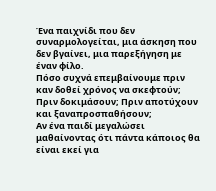Ένα παιχνίδι που δεν συναρμολογείται, μια άσκηση που δεν βγαίνει, μια παρεξήγηση με έναν φίλο.
Πόσο συχνά επεμβαίνουμε πριν καν δοθεί χρόνος να σκεφτούν; Πριν δοκιμάσουν; Πριν αποτύχουν και ξαναπροσπαθήσουν;
Αν ένα παιδί μεγαλώσει μαθαίνοντας ότι πάντα κάποιος θα είναι εκεί για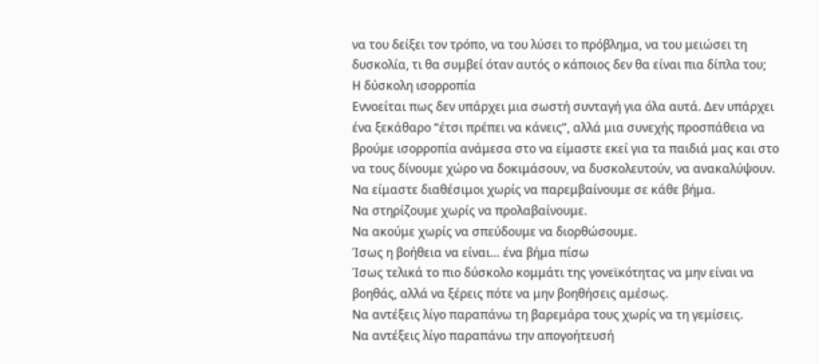να του δείξει τον τρόπο, να του λύσει το πρόβλημα, να του μειώσει τη δυσκολία, τι θα συμβεί όταν αυτός ο κάποιος δεν θα είναι πια δίπλα του;
Η δύσκολη ισορροπία
Εννοείται πως δεν υπάρχει μια σωστή συνταγή για όλα αυτά. Δεν υπάρχει ένα ξεκάθαρο “έτσι πρέπει να κάνεις”, αλλά μια συνεχής προσπάθεια να βρούμε ισορροπία ανάμεσα στο να είμαστε εκεί για τα παιδιά μας και στο να τους δίνουμε χώρο να δοκιμάσουν, να δυσκολευτούν, να ανακαλύψουν.
Να είμαστε διαθέσιμοι χωρίς να παρεμβαίνουμε σε κάθε βήμα.
Να στηρίζουμε χωρίς να προλαβαίνουμε.
Να ακούμε χωρίς να σπεύδουμε να διορθώσουμε.
Ίσως η βοήθεια να είναι… ένα βήμα πίσω
Ίσως τελικά το πιο δύσκολο κομμάτι της γονεϊκότητας να μην είναι να βοηθάς, αλλά να ξέρεις πότε να μην βοηθήσεις αμέσως.
Να αντέξεις λίγο παραπάνω τη βαρεμάρα τους χωρίς να τη γεμίσεις.
Να αντέξεις λίγο παραπάνω την απογοήτευσή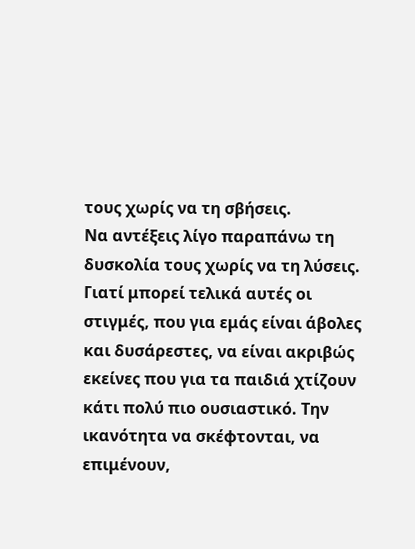τους χωρίς να τη σβήσεις.
Να αντέξεις λίγο παραπάνω τη δυσκολία τους χωρίς να τη λύσεις.
Γιατί μπορεί τελικά αυτές οι στιγμές, που για εμάς είναι άβολες και δυσάρεστες, να είναι ακριβώς εκείνες που για τα παιδιά χτίζουν κάτι πολύ πιο ουσιαστικό. Την ικανότητα να σκέφτονται, να επιμένουν,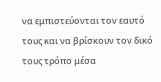να εμπιστεύονται τον εαυτό τους και να βρίσκουν τον δικό τους τρόπο μέσα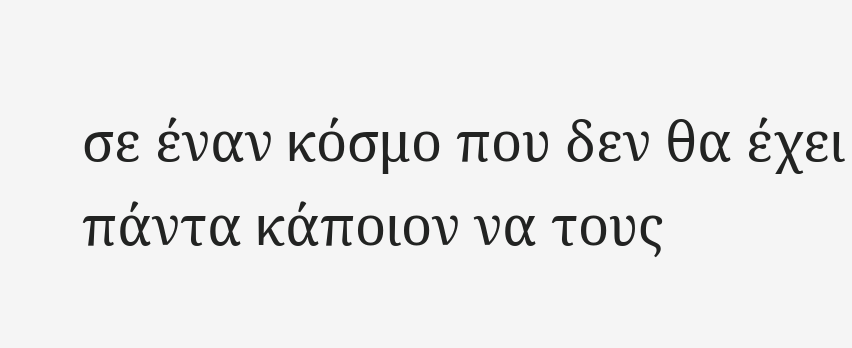σε έναν κόσμο που δεν θα έχει πάντα κάποιον να τους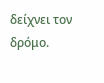δείχνει τον δρόμο.